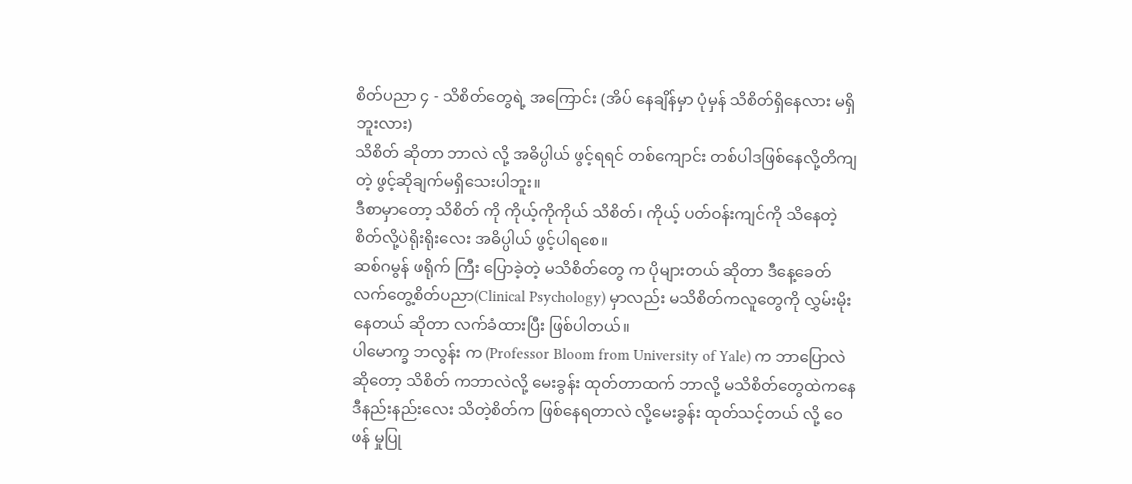စိတ်ပညာ ၄ - သိစိတ်တွေရဲ့ အကြောင်း (အိပ် နေချိန်မှာ ပုံမှန် သိစိတ်ရှိနေလား မရှိဘူးလား)
သိစိတ် ဆိုတာ ဘာလဲ လို့ အဓိပ္ပါယ် ဖွင့်ရရင် တစ်ကျောင်း တစ်ပါဒဖြစ်နေလို့တိကျတဲ့ ဖွင့်ဆိုချက်မရှိသေးပါဘူး။
ဒီစာမှာတော့ သိစိတ် ကို ကိုယ့်ကိုကိုယ် သိစိတ်၊ ကိုယ့် ပတ်ဝန်းကျင်ကို သိနေတဲ့ စိတ်လို့ပဲရိုးရိုးလေး အဓိပ္ပါယ် ဖွင့်ပါရစေ။
ဆစ်ဂမွန် ဖရိုက် ကြီး ပြောခဲ့တဲ့ မသိစိတ်တွေ က ပိုများတယ် ဆိုတာ ဒီနေ့ခေတ် လက်တွေ့စိတ်ပညာ(Clinical Psychology) မှာလည်း မသိစိတ်ကလူတွေကို လွှမ်းမိုးနေတယ် ဆိုတာ လက်ခံထားပြီး ဖြစ်ပါတယ်။
ပါမောက္ခ ဘလွန်း က (Professor Bloom from University of Yale) က ဘာပြောလဲဆိုတော့ သိစိတ် ကဘာလဲလို့ မေးခွန်း ထုတ်တာထက် ဘာလို့ မသိစိတ်တွေထဲကနေ ဒီနည်းနည်းလေး သိတဲ့စိတ်က ဖြစ်နေရတာလဲ လို့မေးခွန်း ထုတ်သင့်တယ် လို့ ဝေဖန် မှုပြု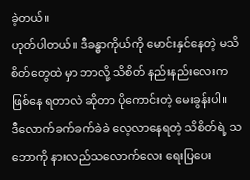ခဲ့တယ်။
ဟုတ်ပါတယ်။ ဒီခန္ဓာကိုယ်ကို မောင်းနှင်နေတဲ့ မသိစိတ်တွေထဲ မှာ ဘာလို့ သိစိတ် နည်းနည်းလေးက ဖြစ်နေ ရတာလဲ ဆိုတာ ပိုကောင်းတဲ့ မေးခွန်းပါ။
ဒီလောက်ခက်ခက်ခဲခဲ လေ့လာနေရတဲ့ သိစိတ်ရဲ့ သဘောကို နားလည်သလောက်လေး ရေးပြပေး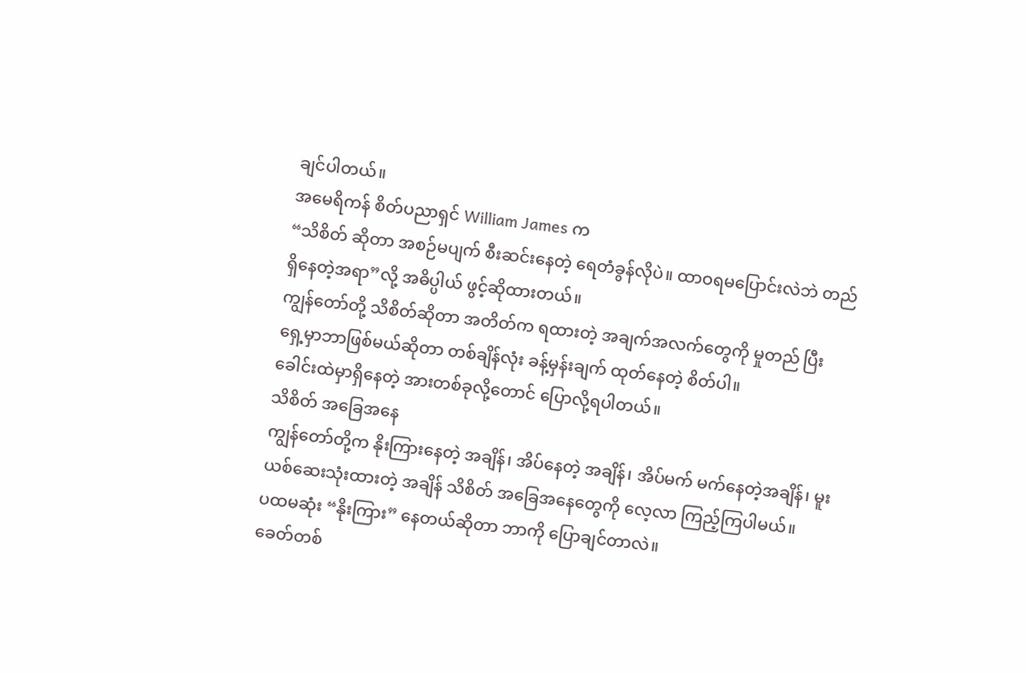ချင်ပါတယ်။
အမေရိကန် စိတ်ပညာရှင် William James က
“သိစိတ် ဆိုတာ အစဉ်မပျက် စီးဆင်းနေတဲ့ ရေတံခွန်လိုပဲ။ ထာဝရမပြောင်းလဲဘဲ တည်ရှိနေတဲ့အရာ”လို့ အဓိပ္ပါယ် ဖွင့်ဆိုထားတယ်။
ကျွန်တော်တို့ သိစိတ်ဆိုတာ အတိတ်က ရထားတဲ့ အချက်အလက်တွေကို မှုတည် ပြီး ရှေ့မှာဘာဖြစ်မယ်ဆိုတာ တစ်ချိန်လုံး ခန့်မှန်းချက် ထုတ်နေတဲ့ စိတ်ပါ။
ခေါင်းထဲမှာရှိနေတဲ့ အားတစ်ခုလို့တောင် ပြောလို့ရပါတယ်။
သိစိတ် အခြေအနေ
ကျွန်တော်တို့က နိုးကြားနေတဲ့ အချိန်၊ အိပ်နေတဲ့ အချိန်၊ အိပ်မက် မက်နေတဲ့အချိန်၊ မူးယစ်ဆေးသုံးထားတဲ့ အချိန် သိစိတ် အခြေအနေတွေကို လေ့လာ ကြည့်ကြပါမယ်။
ပထမဆုံး “နိုးကြား” နေတယ်ဆိုတာ ဘာကို ပြောချင်တာလဲ။
ခေတ်တစ်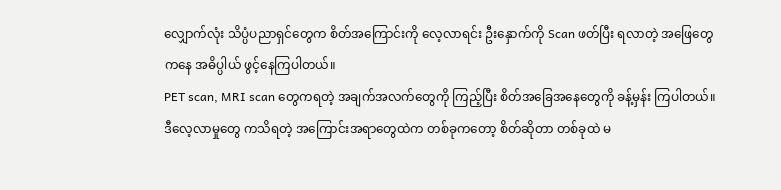လျှောက်လုံး သိပ္ပံပညာရှင်တွေက စိတ်အကြောင်းကို လေ့လာရင်း ဦးနှောက်ကို Scan ဖတ်ပြီး ရလာတဲ့ အဖြေတွေကနေ အဓိပ္ပါယ် ဖွင့်နေကြပါတယ်။
PET scan, MRI scan တွေကရတဲ့ အချက်အလက်တွေကို ကြည့်ပြီး စိတ်အခြေအနေတွေကို ခန့်မှန်း ကြပါတယ်။
ဒီလေ့လာမှုတွေ ကသိရတဲ့ အကြောင်းအရာတွေထဲက တစ်ခုကတော့ စိတ်ဆိုတာ တစ်ခုထဲ မ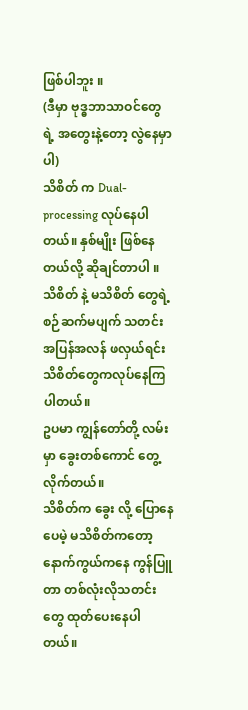ဖြစ်ပါဘူး ။
(ဒီမှာ ဗုဒ္ဓဘာသာဝင်တွေ ရဲ့ အတွေးနဲ့တော့ လွဲနေမှာပါ)
သိစိတ် က Dual-processing လုပ်နေပါတယ်။ နှစ်မျိုး ဖြစ်နေတယ်လို့ ဆိုချင်တာပါ ။
သိစိတ် နဲ့ မသိစိတ် တွေရဲ့ စဉ်ဆက်မပျက် သတင်းအပြန်အလန် ဖလှယ်ရင်း သိစိတ်တွေကလုပ်နေကြပါတယ်။
ဥပမာ ကျွန်တော်တို့ လမ်းမှာ ခွေးတစ်ကောင် တွေ့ လိုက်တယ်။
သိစိတ်က ခွေး လို့ ပြောနေပေမဲ့ မသိစိတ်ကတော့ နောက်ကွယ်ကနေ ကွန်ပြူတာ တစ်လုံးလိုသတင်းတွေ ထုတ်ပေးနေပါတယ်။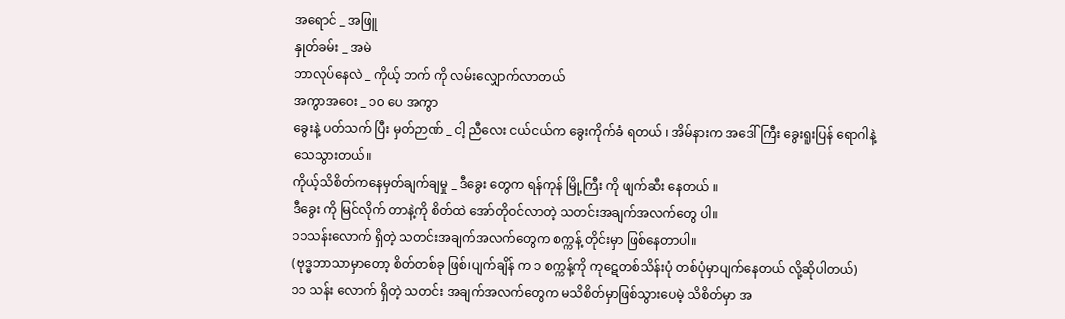အရောင် _ အဖြူ
နှုတ်ခမ်း _ အမဲ
ဘာလုပ်နေလဲ _ ကိုယ့် ဘက် ကို လမ်းလျှောက်လာတယ်
အကွာအဝေး _ ၁၀ ပေ အကွာ
ခွေးနဲ့ ပတ်သက် ပြီး မှတ်ဉာဏ် _ ငါ့ ညီလေး ငယ်ငယ်က ခွေးကိုက်ခံ ရတယ် ၊ အိမ်နားက အဒေါ်ကြီး ခွေးရူးပြန် ရောဂါနဲ့သေသွားတယ်။
ကိုယ့်သိစိတ်ကနေမှတ်ချက်ချမှု _ ဒီခွေး တွေက ရန်ကုန် မြို့ကြီး ကို ဖျက်ဆီး နေတယ် ။
ဒီခွေး ကို မြင်လိုက် တာနဲ့ကို စိတ်ထဲ အော်တိုဝင်လာတဲ့ သတင်းအချက်အလက်တွေ ပါ။
၁၁သန်းလောက် ရှိတဲ့ သတင်းအချက်အလက်တွေက စက္ကန့် တိုင်းမှာ ဖြစ်နေတာပါ။
(ဗုဒ္ဓဘာသာမှာတော့ စိတ်တစ်ခု ဖြစ်၊ပျက်ချိန် က ၁ စက္ကန့်ကို ကုဋေတစ်သိန်းပုံ တစ်ပုံမှာပျက်နေတယ် လို့ဆိုပါတယ်)
၁၁ သန်း လောက် ရှိတဲ့ သတင်း အချက်အလက်တွေက မသိစိတ်မှာဖြစ်သွားပေမဲ့ သိစိတ်မှာ အ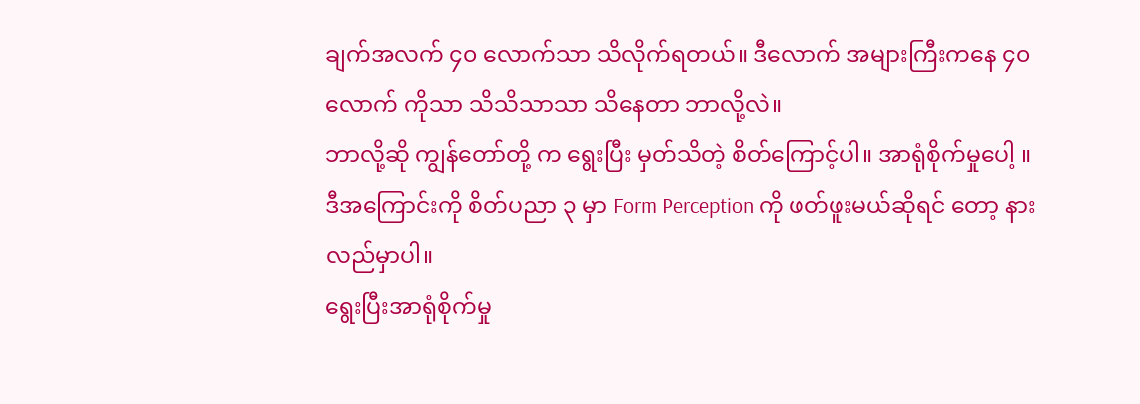ချက်အလက် ၄၀ လောက်သာ သိလိုက်ရတယ်။ ဒီလောက် အများကြီးကနေ ၄၀ လောက် ကိုသာ သိသိသာသာ သိနေတာ ဘာလို့လဲ။
ဘာလို့ဆို ကျွန်တော်တို့ က ရွေးပြီး မှတ်သိတဲ့ စိတ်ကြောင့်ပါ။ အာရုံစိုက်မှုပေါ့ ။
ဒီအကြောင်းကို စိတ်ပညာ ၃ မှာ Form Perception ကို ဖတ်ဖူးမယ်ဆိုရင် တော့ နားလည်မှာပါ။
ရွေးပြီးအာရုံစိုက်မှု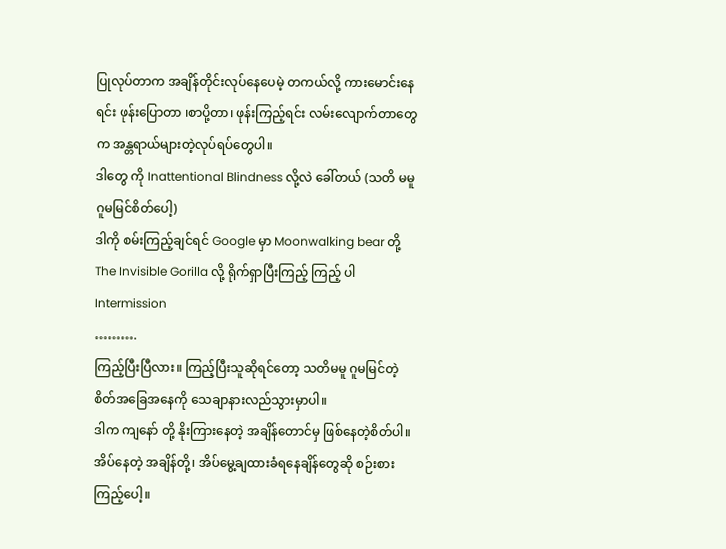ပြုလုပ်တာက အချိန်တိုင်းလုပ်နေပေမဲ့ တကယ်လို့ ကားမောင်းနေရင်း ဖုန်းပြောတာ ၊စာပို့တာ၊ ဖုန်းကြည့်ရင်း လမ်းလျောက်တာတွေက အန္တရာယ်များတဲ့လုပ်ရပ်တွေပါ။
ဒါတွေ ကို Inattentional Blindness လို့လဲ ခေါ်တယ် (သတိ မမူဂူမမြင်စိတ်ပေါ့)
ဒါကို စမ်းကြည့်ချင်ရင် Google မှာ Moonwalking bear တို့ The Invisible Gorilla လို့ ရိုက်ရှာပြီးကြည့် ကြည့် ပါ
Intermission
……….
ကြည့်ပြီးပြီလား။ ကြည့်ပြီးသူဆိုရင်တော့ သတိမမူ ဂူမမြင်တဲ့ စိတ်အခြေအနေကို သေချာနားလည်သွားမှာပါ။
ဒါက ကျနော် တို့ နိုးကြားနေတဲ့ အချိန်တောင်မှ ဖြစ်နေတဲ့စိတ်ပါ။
အိပ်နေတဲ့ အချိန်တို့၊ အိပ်မွေ့ချထားခံရနေချိန်တွေဆို စဉ်းစား ကြည့်ပေါ့။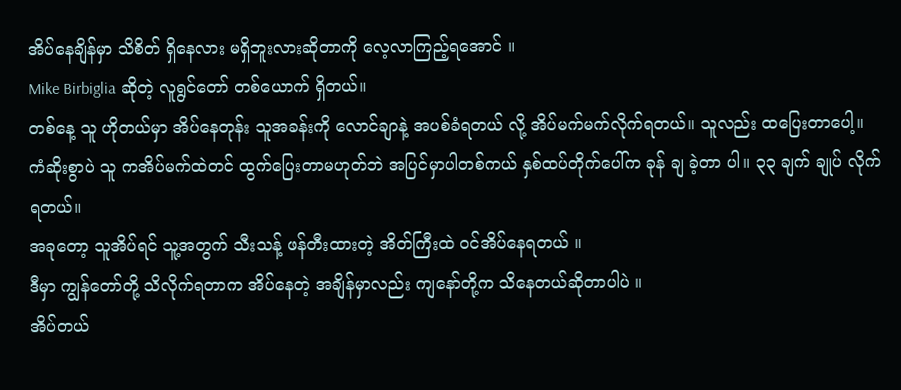အိပ်နေချိန်မှာ သိစိတ် ရှိနေလား မရှိဘူးလားဆိုတာကို လေ့လာကြည့်ရအောင် ။
Mike Birbiglia ဆိုတဲ့ လူရွင်တော် တစ်ယောက် ရှိတယ်။
တစ်နေ့ သူ ဟိုတယ်မှာ အိပ်နေတုန်း သူအခန်းကို လောင်ချာနဲ့ အပစ်ခံရတယ် လို့ အိပ်မက်မက်လိုက်ရတယ်။ သူလည်း ထပြေးတာပေါ့။
ကံဆိုးစွာပဲ သူ ကအိပ်မက်ထဲတင် ထွက်ပြေးတာမဟုတ်ဘဲ အပြင်မှာပါတစ်ကယ် နှစ်ထပ်တိုက်ပေါ်က ခုန် ချ ခဲ့တာ ပါ။ ၃၃ ချက် ချုပ် လိုက်ရတယ်။
အခုတော့ သူအိပ်ရင် သူ့အတွက် သီးသန့် ဖန်တီးထားတဲ့ အိတ်ကြီးထဲ ဝင်အိပ်နေရတယ် ။
ဒီမှာ ကျွန်တော်တို့ သိလိုက်ရတာက အိပ်နေတဲ့ အချိန်မှာလည်း ကျနော်တို့က သိနေတယ်ဆိုတာပါပဲ ။
အိပ်တယ်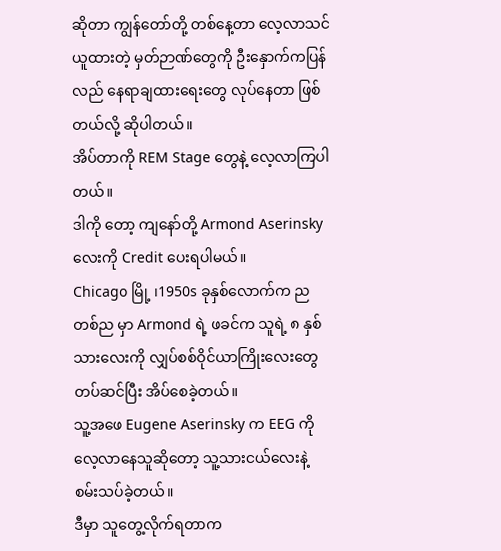ဆိုတာ ကျွန်တော်တို့ တစ်နေ့တာ လေ့လာသင်ယူထားတဲ့ မှတ်ဉာဏ်တွေကို ဦးနှောက်ကပြန်လည် နေရာချထားရေးတွေ လုပ်နေတာ ဖြစ်တယ်လို့ ဆိုပါတယ်။
အိပ်တာကို REM Stage တွေနဲ့ လေ့လာကြပါတယ်။
ဒါကို တော့ ကျနော်တို့ Armond Aserinsky လေးကို Credit ပေးရပါမယ်။
Chicago မြို့ ၊1950s ခုနှစ်လောက်က ညတစ်ည မှာ Armond ရဲ့ ဖခင်က သူရဲ့ ၈ နှစ်သားလေးကို လျှပ်စစ်ဝိုင်ယာကြိုးလေးတွေ တပ်ဆင်ပြီး အိပ်စေခဲ့တယ်။
သူ့အဖေ Eugene Aserinsky က EEG ကိုလေ့လာနေသူဆိုတော့ သူ့သားငယ်လေးနဲ့ စမ်းသပ်ခဲ့တယ်။
ဒီမှာ သူတွေ့လိုက်ရတာက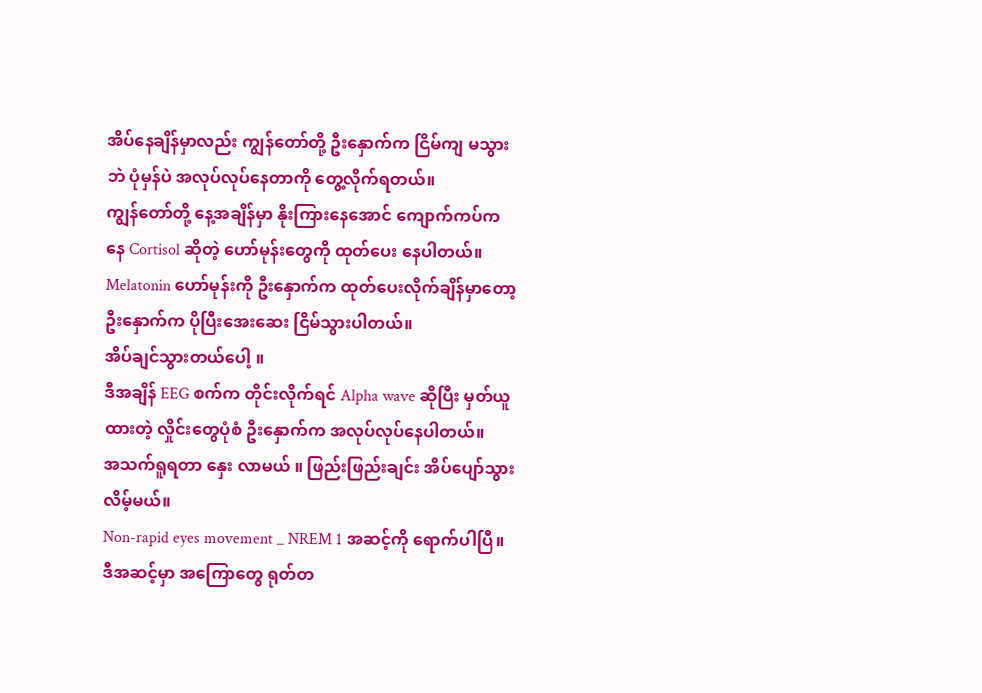အိပ်နေချိန်မှာလည်း ကျွန်တော်တို့ ဦးနှောက်က ငြိမ်ကျ မသွားဘဲ ပုံမှန်ပဲ အလုပ်လုပ်နေတာကို တွေ့လိုက်ရတယ်။
ကျွန်တော်တို့ နေ့အချိန်မှာ နိုးကြားနေအောင် ကျောက်ကပ်ကနေ Cortisol ဆိုတဲ့ ဟော်မုန်းတွေကို ထုတ်ပေး နေပါတယ်။
Melatonin ဟော်မုန်းကို ဦးနှောက်က ထုတ်ပေးလိုက်ချိန်မှာတော့ ဦးနှောက်က ပိုပြီးအေးဆေး ငြိမ်သွားပါတယ်။
အိပ်ချင်သွားတယ်ပေါ့ ။
ဒီအချိန် EEG စက်က တိုင်းလိုက်ရင် Alpha wave ဆိုပြီး မှတ်ယူထားတဲ့ လှိုင်းတွေပုံစံ ဦးနှောက်က အလုပ်လုပ်နေပါတယ်။
အသက်ရူရတာ နှေး လာမယ် ။ ဖြည်းဖြည်းချင်း အိပ်ပျော်သွားလိမ့်မယ်။
Non-rapid eyes movement _ NREM 1 အဆင့်ကို ရောက်ပါပြီ။
ဒီအဆင့်မှာ အကြောတွေ ရုတ်တ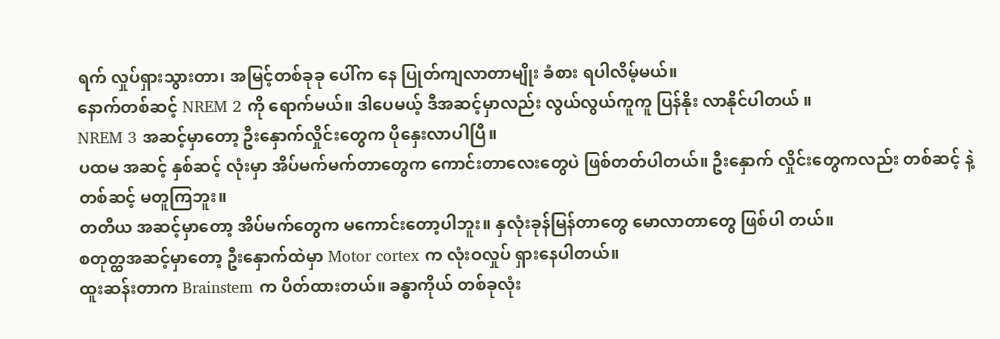ရက် လှုပ်ရှားသွားတာ၊ အမြင့်တစ်ခုခု ပေါ်က နေ ပြုတ်ကျလာတာမျိုး ခံစား ရပါလိမ့်မယ်။
နောက်တစ်ဆင့် NREM 2 ကို ရောက်မယ်။ ဒါပေမယ့် ဒီအဆင့်မှာလည်း လွယ်လွယ်ကူကူ ပြန်နိုး လာနိုင်ပါတယ် ။
NREM 3 အဆင့်မှာတော့ ဦးနှောက်လှိုင်းတွေက ပိုနှေးလာပါပြီ။
ပထမ အဆင့် နှစ်ဆင့် လုံးမှာ အိပ်မက်မက်တာတွေက ကောင်းတာလေးတွေပဲ ဖြစ်တတ်ပါတယ်။ ဦးနှောက် လှိုင်းတွေကလည်း တစ်ဆင့် နဲ့ တစ်ဆင့် မတူကြဘူး။
တတိယ အဆင့်မှာတော့ အိပ်မက်တွေက မကောင်းတော့ပါဘူး။ နှလုံးခုန်မြန်တာတွေ မောလာတာတွေ ဖြစ်ပါ တယ်။
စတုတ္ထအဆင့်မှာတော့ ဦးနှောက်ထဲမှာ Motor cortex က လုံးဝလှုပ် ရှားနေပါတယ်။
ထူးဆန်းတာက Brainstem က ပိတ်ထားတယ်။ ခန္ဓာကိုယ် တစ်ခုလုံး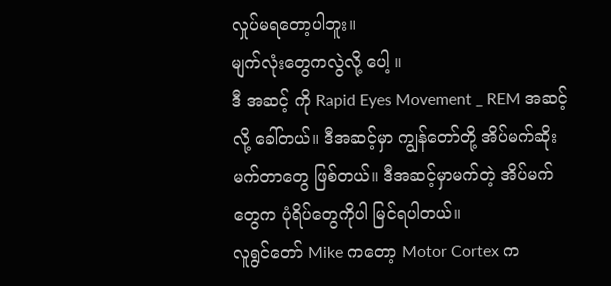လှုပ်မရတော့ပါဘူး။
မျက်လုံးတွေကလွဲလို့ ပေါ့ ။
ဒီ အဆင့် ကို Rapid Eyes Movement _ REM အဆင့်လို့ ခေါ်တယ်။ ဒီအဆင့်မှာ ကျွန်တော်တို့ အိပ်မက်ဆိုး မက်တာတွေ ဖြစ်တယ်။ ဒီအဆင့်မှာမက်တဲ့ အိပ်မက်တွေက ပုံရိပ်တွေကိုပါ မြင်ရပါတယ်။
လူရွင်တော် Mike ကတော့ Motor Cortex က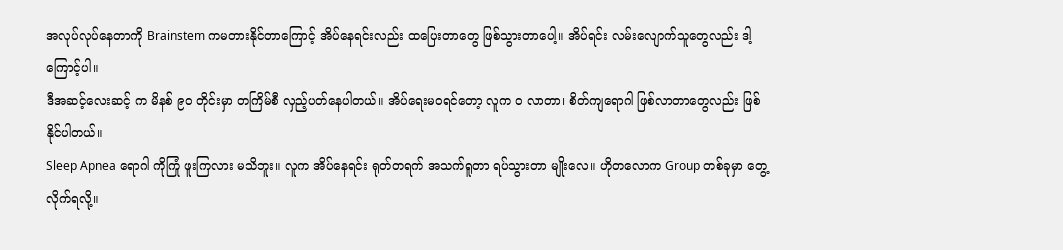အလုပ်လုပ်နေတာကို Brainstem ကမတားနိုင်တာကြောင့် အိပ်နေရင်းလည်း ထပြေးတာတွေ ဖြစ်သွားတာပေါ့။ အိပ်ရင်း လမ်းလျောက်သူတွေလည်း ဒါ့ကြောင့်ပါ။
ဒီအဆင့်လေးဆင့် က မိနစ် ၉၀ တိုင်းမှာ တကြိမ်စီ လှည့်ပတ်နေပါတယ်။ အိပ်ရေးမဝရင်တော့ လူက ဝ လာတာ၊ စိတ်ကျရောဂါ ဖြစ်လာတာတွေလည်း ဖြစ်နိုင်ပါတယ်။
Sleep Apnea ရောဂါ ကိုကြုံ ဖူးကြလား မသိဘူး။ လူက အိပ်နေရင်း ရုတ်တရက် အသက်ရူတာ ရပ်သွားတာ မျိုးလေ။ ဟိုတလောက Group တစ်ခုမှာ တွေ့လိုက်ရလို့။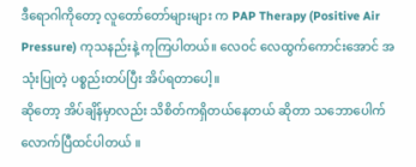ဒီရောဂါကိုတော့ လူတော်တော်များများ က PAP Therapy (Positive Air Pressure) ကုသနည်းနဲ့ ကုကြပါတယ်။ လေဝင် လေထွက်ကောင်းအောင် အသုံးပြုတဲ့ ပစ္စည်းတပ်ပြီး အိပ်ရတာပေါ့။
ဆိုတော့ အိပ်ချိန်မှာလည်း သိစိတ်ကရှိတယ်နေတယ် ဆိုတာ သဘောပေါက်လောက်ပြီထင်ပါတယ် ။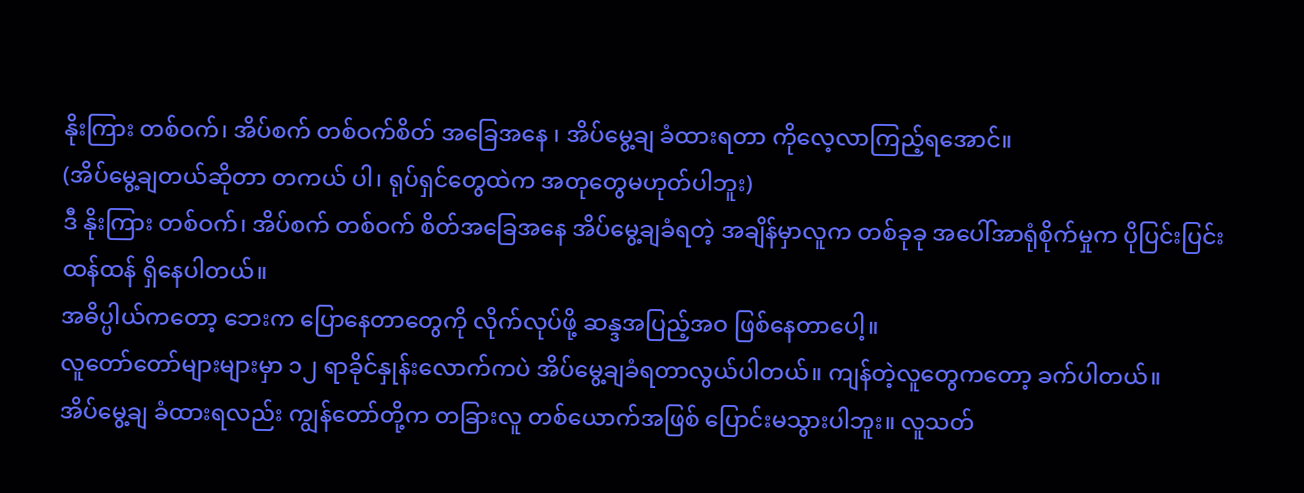နိုးကြား တစ်ဝက်၊ အိပ်စက် တစ်ဝက်စိတ် အခြေအနေ ၊ အိပ်မွေ့ချ ခံထားရတာ ကိုလေ့လာကြည့်ရအောင်။
(အိပ်မွေ့ချတယ်ဆိုတာ တကယ် ပါ၊ ရုပ်ရှင်တွေထဲက အတုတွေမဟုတ်ပါဘူး)
ဒီ နိုးကြား တစ်ဝက်၊ အိပ်စက် တစ်ဝက် စိတ်အခြေအနေ အိပ်မွေ့ချခံရတဲ့ အချိန်မှာလူက တစ်ခုခု အပေါ်အာရုံစိုက်မှုက ပိုပြင်းပြင်းထန်ထန် ရှိနေပါတယ်။
အဓိပ္ပါယ်ကတော့ ဘေးက ပြောနေတာတွေကို လိုက်လုပ်ဖို့ ဆန္ဒအပြည့်အဝ ဖြစ်နေတာပေါ့။
လူတော်တော်များများမှာ ၁၂ ရာခိုင်နှုန်းလောက်ကပဲ အိပ်မွေ့ချခံရတာလွယ်ပါတယ်။ ကျန်တဲ့လူတွေကတော့ ခက်ပါတယ်။
အိပ်မွေ့ချ ခံထားရလည်း ကျွန်တော်တို့က တခြားလူ တစ်ယောက်အဖြစ် ပြောင်းမသွားပါဘူး။ လူသတ်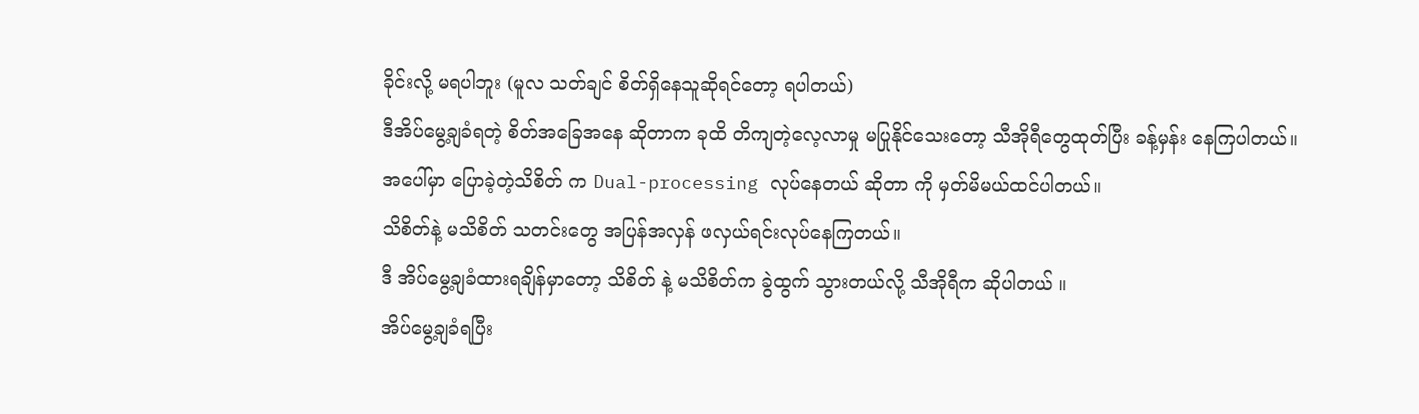ခိုင်းလို့ မရပါဘူး (မူလ သတ်ချင် စိတ်ရှိနေသူဆိုရင်တော့ ရပါတယ်)
ဒီအိပ်မွေ့ချခံရတဲ့ စိတ်အခြေအနေ ဆိုတာက ခုထိ တိကျတဲ့လေ့လာမှု မပြုနိုင်သေးတော့ သီအိုရီတွေထုတ်ပြီး ခန့်မှန်း နေကြပါတယ်။
အပေါ်မှာ ပြောခဲ့တဲ့သိစိတ် က Dual-processing လုပ်နေတယ် ဆိုတာ ကို မှတ်မိမယ်ထင်ပါတယ်။
သိစိတ်နဲ့ မသိစိတ် သတင်းတွေ အပြန်အလှန် ဖလှယ်ရင်းလုပ်နေကြတယ်။
ဒီ အိပ်မွေ့ချခံထားရချိန်မှာတော့ သိစိတ် နဲ့ မသိစိတ်က ခွဲထွက် သွားတယ်လို့ သီအိုရီက ဆိုပါတယ် ။
အိပ်မွေ့ချခံရပြီး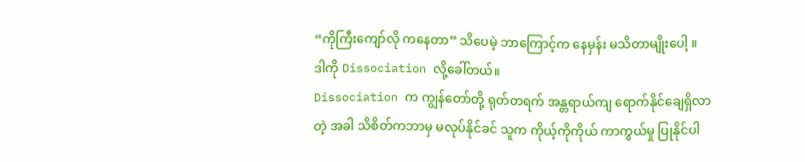“ကိုကြီးကျော်လို ကနေတာ“ သိပေမဲ့ ဘာကြောင့်က နေမှန်း မသိတာမျိုးပေါ့ ။
ဒါကို Dissociation လို့ခေါ်တယ်။
Dissociation က ကျွန်တော်တို့ ရုတ်တရက် အန္တရာယ်ကျ ရောက်နိုင်ချေရှိလာတဲ့ အခါ သိစိတ်ကဘာမှ မလုပ်နိုင်ခင် သူက ကိုယ့်ကိုကိုယ် ကာကွယ်မှု ပြုနိုင်ပါ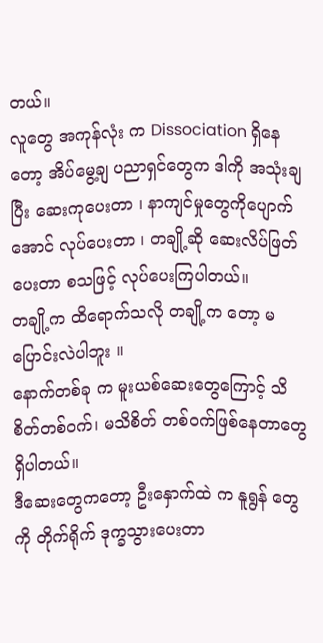တယ်။
လူတွေ အကုန်လုံး က Dissociation ရှိနေတော့ အိပ်မွေ့ချ ပညာရှင်တွေက ဒါကို အသုံးချပြီး ဆေးကုပေးတာ ၊ နာကျင်မှုတွေကိုပျောက်အောင် လုပ်ပေးတာ ၊ တချို့ဆို ဆေးလိပ်ဖြတ်ပေးတာ စသဖြင့် လုပ်ပေးကြပါတယ်။
တချို့က ထိရောက်သလို တချို့က တော့ မပြောင်းလဲပါဘူး ။
နောက်တစ်ခု က မူးယစ်ဆေးတွေကြောင့် သိစိတ်တစ်ဝက်၊ မသိစိတ် တစ်ဝက်ဖြစ်နေတာတွေ ရှိပါတယ်။
ဒီဆေးတွေကတော့ ဦးနှောက်ထဲ က နူရွန် တွေ ကို တိုက်ရိုက် ဒုက္ခသွားပေးတာ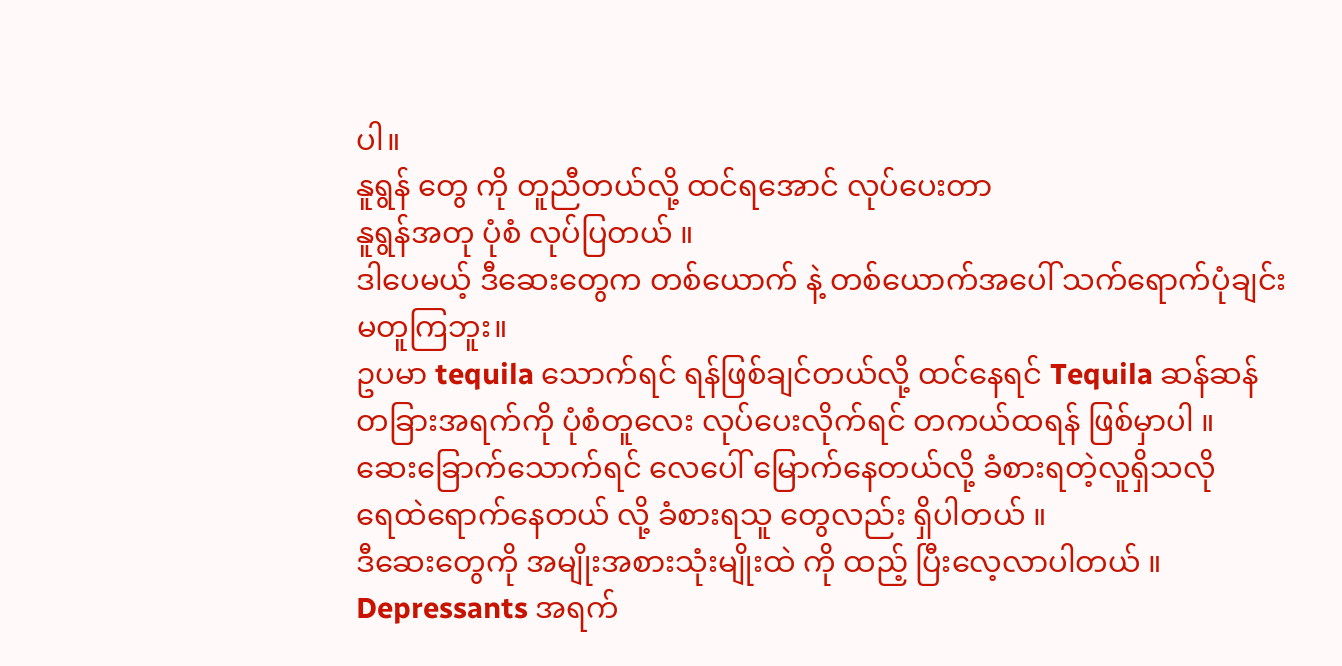ပါ။
နူရွန် တွေ ကို တူညီတယ်လို့ ထင်ရအောင် လုပ်ပေးတာ
နူရွန်အတု ပုံစံ လုပ်ပြတယ် ။
ဒါပေမယ့် ဒီဆေးတွေက တစ်ယောက် နဲ့ တစ်ယောက်အပေါ် သက်ရောက်ပုံချင်း မတူကြဘူး။
ဥပမာ tequila သောက်ရင် ရန်ဖြစ်ချင်တယ်လို့ ထင်နေရင် Tequila ဆန်ဆန် တခြားအရက်ကို ပုံစံတူလေး လုပ်ပေးလိုက်ရင် တကယ်ထရန် ဖြစ်မှာပါ ။
ဆေးခြောက်သောက်ရင် လေပေါ် မြောက်နေတယ်လို့ ခံစားရတဲ့လူရှိသလို
ရေထဲရောက်နေတယ် လို့ ခံစားရသူ တွေလည်း ရှိပါတယ် ။
ဒီဆေးတွေကို အမျိုးအစားသုံးမျိုးထဲ ကို ထည့် ပြီးလေ့လာပါတယ် ။
Depressants အရက်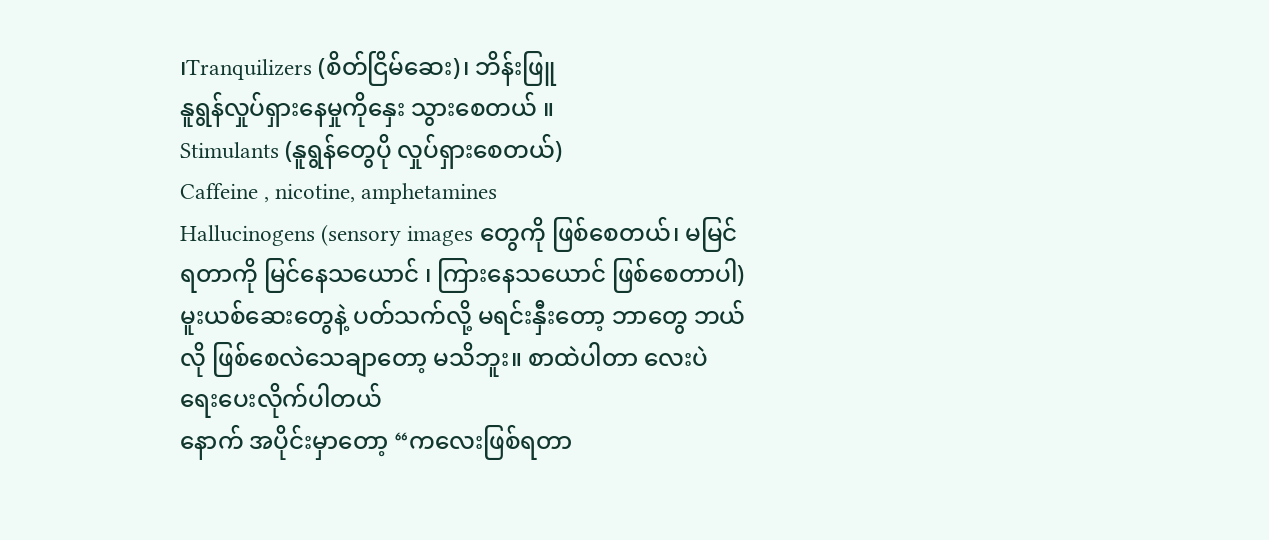၊Tranquilizers (စိတ်ငြိမ်ဆေး)၊ ဘိန်းဖြူ
နူရွန်လှုပ်ရှားနေမှုကိုနှေး သွားစေတယ် ။
Stimulants (နူရွန်တွေပို လှုပ်ရှားစေတယ်)
Caffeine , nicotine, amphetamines
Hallucinogens (sensory images တွေကို ဖြစ်စေတယ်၊ မမြင် ရတာကို မြင်နေသယောင် ၊ ကြားနေသယောင် ဖြစ်စေတာပါ)
မူးယစ်ဆေးတွေနဲ့ ပတ်သက်လို့ မရင်းနှီးတော့ ဘာတွေ ဘယ်လို ဖြစ်စေလဲသေချာတော့ မသိဘူး။ စာထဲပါတာ လေးပဲ ရေးပေးလိုက်ပါတယ်
နောက် အပိုင်းမှာတော့ “ကလေးဖြစ်ရတာ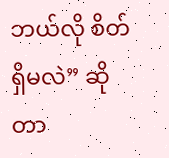ဘယ်လို စိတ်ရှိမလဲ” ဆိုတာ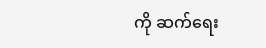ကို ဆက်ရေး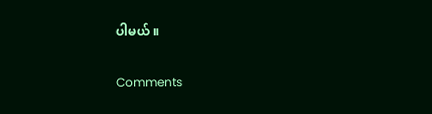ပါမယ် ။

Comments